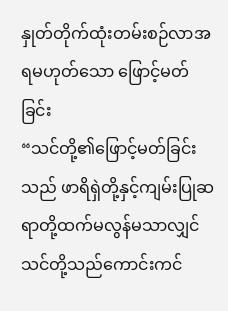နှုတ်တိုက်ထုံးတမ်းစဉ်လာအရမဟုတ်သော ဖြောင့်မတ်ခြင်း
“သင်တို့၏ဖြောင့်မတ်ခြင်းသည် ဖာရိရှဲတို့နှင့်ကျမ်းပြုဆရာတို့ထက်မလွန်မသာလျှင် သင်တို့သည်ကောင်းကင်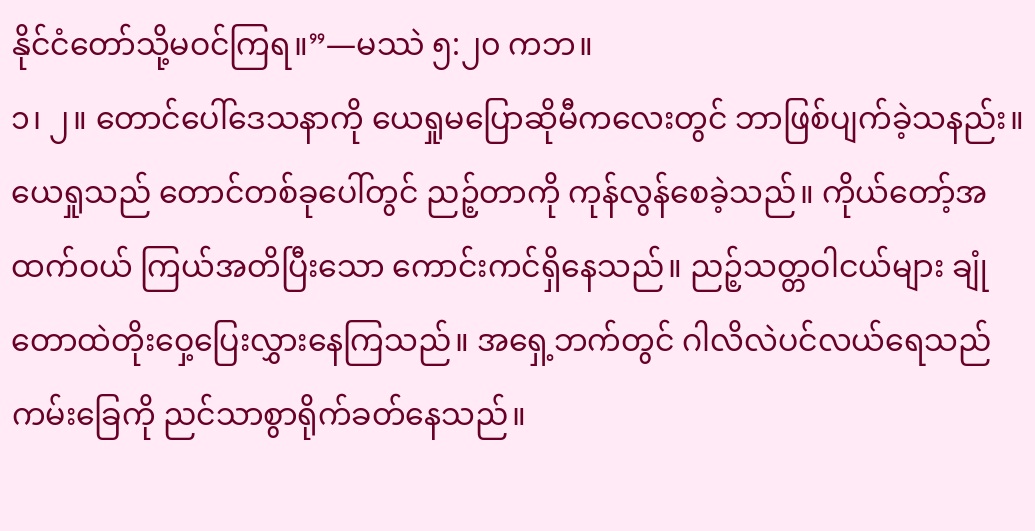နိုင်ငံတော်သို့မဝင်ကြရ။”—မဿဲ ၅:၂၀ ကဘ။
၁၊ ၂။ တောင်ပေါ်ဒေသနာကို ယေရှုမပြောဆိုမီကလေးတွင် ဘာဖြစ်ပျက်ခဲ့သနည်း။
ယေရှုသည် တောင်တစ်ခုပေါ်တွင် ညဉ့်တာကို ကုန်လွန်စေခဲ့သည်။ ကိုယ်တော့်အထက်ဝယ် ကြယ်အတိပြီးသော ကောင်းကင်ရှိနေသည်။ ညဉ့်သတ္တဝါငယ်များ ချုံတောထဲတိုးဝှေ့ပြေးလွှားနေကြသည်။ အရှေ့ဘက်တွင် ဂါလိလဲပင်လယ်ရေသည် ကမ်းခြေကို ညင်သာစွာရိုက်ခတ်နေသည်။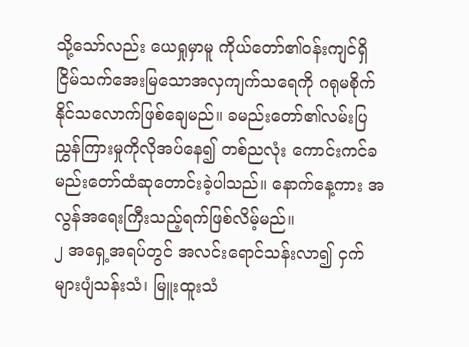သို့သော်လည်း ယေရှုမှာမူ ကိုယ်တော်၏ဝန်းကျင်ရှိ ငြိမ်သက်အေးမြသောအလှကျက်သရေကို ဂရုမစိုက်နိုင်သလောက်ဖြစ်ချေမည်။ ခမည်းတော်၏လမ်းပြညွှန်ကြားမှုကိုလိုအပ်နေ၍ တစ်ညလုံး ကောင်းကင်ခမည်းတော်ထံဆုတောင်းခဲ့ပါသည်။ နောက်နေ့ကား အလွန်အရေးကြီးသည့်ရက်ဖြစ်လိမ့်မည်။
၂ အရှေ့အရပ်တွင် အလင်းရောင်သန်းလာ၍ ငှက်များပျံသန်းသံ၊ မြူးထူးသံ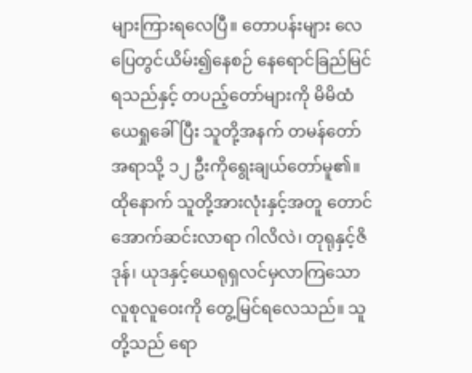များကြားရလေပြီ။ တောပန်းများ လေပြေတွင်ယိမ်း၍နေစဉ် နေရောင်ခြည်မြင်ရသည်နှင့် တပည့်တော်များကို မိမိထံယေရှုခေါ်ပြီး သူတို့အနက် တမန်တော်အရာသို့ ၁၂ ဦးကိုရွေးချယ်တော်မူ၏။ ထိုနောက် သူတို့အားလုံးနှင့်အတူ တောင်အောက်ဆင်းလာရာ ဂါလိလဲ၊ တုရုနှင့်ဇိဒုန်၊ ယုဒနှင့်ယေရုရှလင်မှလာကြသောလူစုလူဝေးကို တွေ့မြင်ရလေသည်။ သူတို့သည် ရော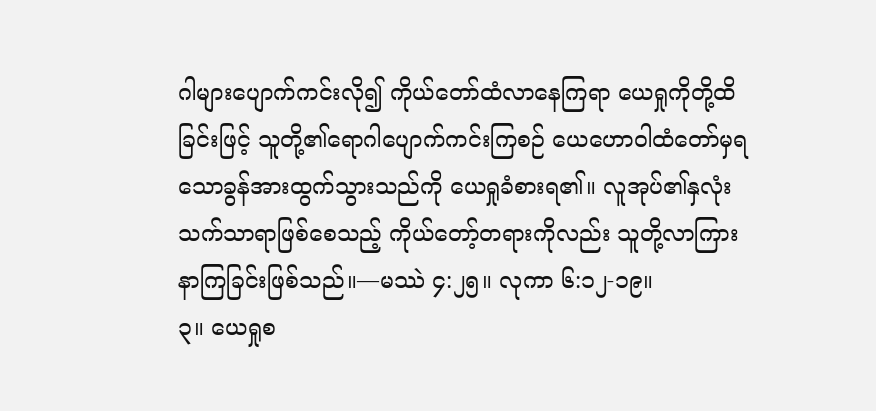ဂါများပျောက်ကင်းလို၍ ကိုယ်တော်ထံလာနေကြရာ ယေရှုကိုတို့ထိခြင်းဖြင့် သူတို့၏ရောဂါပျောက်ကင်းကြစဉ် ယေဟောဝါထံတော်မှရသောခွန်အားထွက်သွားသည်ကို ယေရှုခံစားရ၏။ လူအုပ်၏နှလုံးသက်သာရာဖြစ်စေသည့် ကိုယ်တော့်တရားကိုလည်း သူတို့လာကြားနာကြခြင်းဖြစ်သည်။—မဿဲ ၄:၂၅။ လုကာ ၆:၁၂-၁၉။
၃။ ယေရှုစ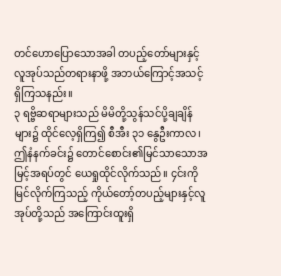တင်ဟောပြောသောအခါ တပည့်တော်များနှင့်လူအုပ်သည်တရားနာဖို့ အဘယ်ကြောင့်အသင့်ရှိကြသနည်း။
၃ ရဗ္ဗိဆရာများသည် မိမိတို့သွန်သင်ပို့ချချိန်များ၌ ထိုင်လေ့ရှိကြ၍ စီအီး ၃၁ နွေဦးကာလ၊ ဤနံနက်ခင်း၌ တောင်စောင်း၏မြင်သာသောအမြင့်အရပ်တွင် ယေရှုထိုင်လိုက်သည်။ ၄င်းကိုမြင်လိုက်ကြသည့် ကိုယ်တော့်တပည့်များနှင့်လူအုပ်တို့သည် အကြောင်းထူးရှိ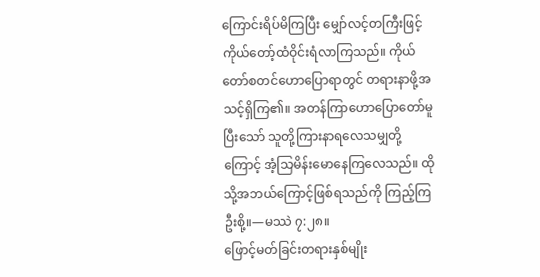ကြောင်းရိပ်မိကြပြီး မျှော်လင့်တကြီးဖြင့် ကိုယ်တော့်ထံဝိုင်းရံလာကြသည်။ ကိုယ်တော်စတင်ဟောပြောရာတွင် တရားနာဖို့အသင့်ရှိကြ၏။ အတန်ကြာဟောပြောတော်မူပြီးသော် သူတို့ကြားနာရလေသမျှတို့ကြောင့် အံ့သြမိန်းမောနေကြလေသည်။ ထိုသို့အဘယ်ကြောင့်ဖြစ်ရသည်ကို ကြည့်ကြဦးစို့။—မဿဲ ၇:၂၈။
ဖြောင့်မတ်ခြင်းတရားနှစ်မျိုး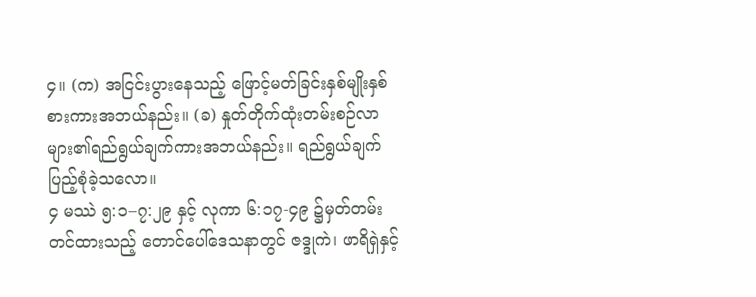၄။ (က) အငြင်းပွားနေသည့် ဖြောင့်မတ်ခြင်းနှစ်မျိုးနှစ်စားကားအဘယ်နည်း။ (ခ) နှုတ်တိုက်ထုံးတမ်းစဉ်လာများ၏ရည်ရွယ်ချက်ကားအဘယ်နည်း။ ရည်ရွယ်ချက်ပြည့်စုံခဲ့သလော။
၄ မဿဲ ၅:၁–၇:၂၉ နှင့် လုကာ ၆:၁၇-၄၉ ၌မှတ်တမ်းတင်ထားသည့် တောင်ပေါ်ဒေသနာတွင် ဇဒ္ဒုကဲ၊ ဖာရိရှဲနှင့်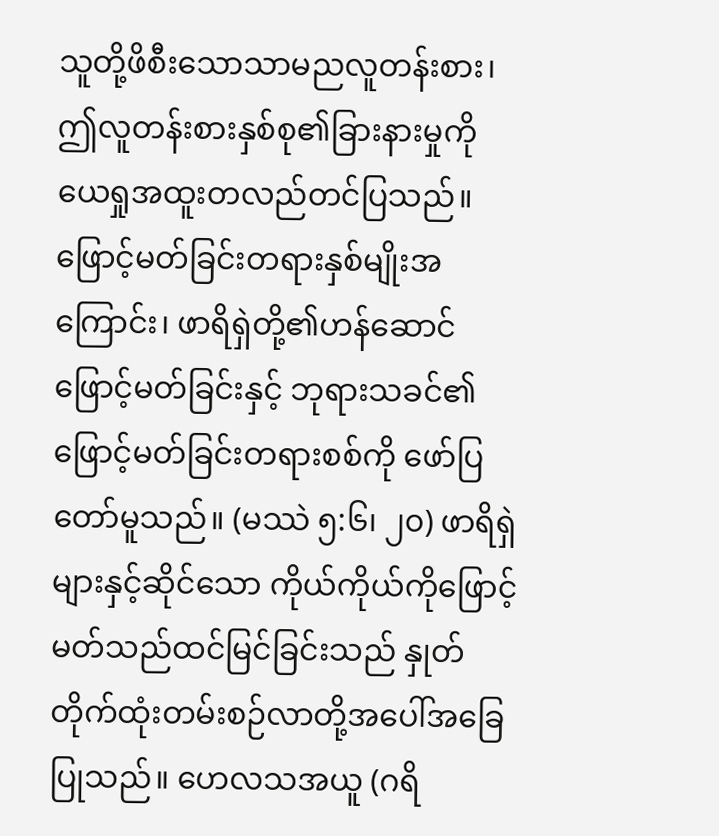သူတို့ဖိစီးသောသာမညလူတန်းစား၊ ဤလူတန်းစားနှစ်စု၏ခြားနားမှုကို ယေရှုအထူးတလည်တင်ပြသည်။ ဖြောင့်မတ်ခြင်းတရားနှစ်မျိုးအကြောင်း၊ ဖာရိရှဲတို့၏ဟန်ဆောင်ဖြောင့်မတ်ခြင်းနှင့် ဘုရားသခင်၏ဖြောင့်မတ်ခြင်းတရားစစ်ကို ဖော်ပြတော်မူသည်။ (မဿဲ ၅:၆၊ ၂၀) ဖာရိရှဲများနှင့်ဆိုင်သော ကိုယ်ကိုယ်ကိုဖြောင့်မတ်သည်ထင်မြင်ခြင်းသည် နှုတ်တိုက်ထုံးတမ်းစဉ်လာတို့အပေါ်အခြေပြုသည်။ ဟေလသအယူ (ဂရိ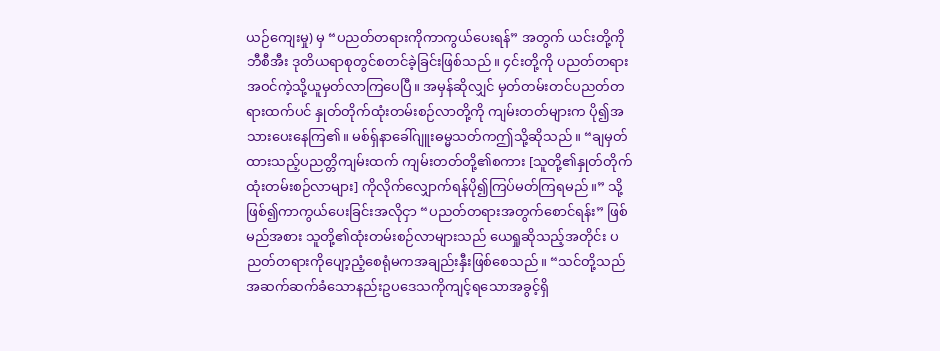ယဉ်ကျေးမှု) မှ “ပညတ်တရားကိုကာကွယ်ပေးရန်” အတွက် ယင်းတို့ကို ဘီစီအီး ဒုတိယရာစုတွင်စတင်ခဲ့ခြင်းဖြစ်သည်။ ၄င်းတို့ကို ပညတ်တရားအဝင်ကဲ့သို့ယူမှတ်လာကြပေပြီ။ အမှန်ဆိုလျှင် မှတ်တမ်းတင်ပညတ်တရားထက်ပင် နှုတ်တိုက်ထုံးတမ်းစဉ်လာတို့ကို ကျမ်းတတ်များက ပို၍အသားပေးနေကြ၏။ မစ်ရှ်နာခေါ်ဂျူးဓမ္မသတ်ကဤသို့ဆိုသည်။ “ချမှတ်ထားသည့်ပညတ္တိကျမ်းထက် ကျမ်းတတ်တို့၏စကား [သူတို့၏နှုတ်တိုက်ထုံးတမ်းစဉ်လာများ] ကိုလိုက်လျှောက်ရန်ပို၍ကြပ်မတ်ကြရမည်။” သို့ဖြစ်၍ကာကွယ်ပေးခြင်းအလိုငှာ “ပညတ်တရားအတွက်စောင်ရန်း” ဖြစ်မည်အစား သူတို့၏ထုံးတမ်းစဉ်လာများသည် ယေရှုဆိုသည့်အတိုင်း ပညတ်တရားကိုပျော့ညံ့စေရုံမကအချည်းနှီးဖြစ်စေသည်။ “သင်တို့သည် အဆက်ဆက်ခံသောနည်းဥပဒေသကိုကျင့်ရသောအခွင့်ရှိ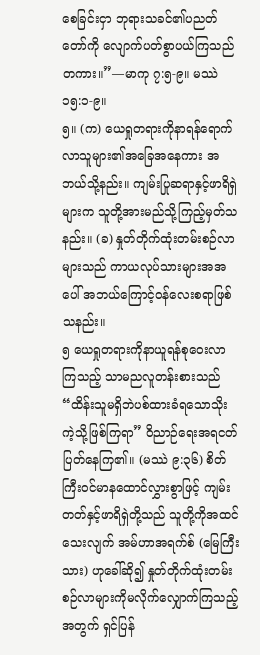စေခြင်းငှာ ဘုရားသခင်၏ပညတ်တော်ကို လျောက်ပတ်စွာပယ်ကြသည်တကား။”—မာကု ၇:၅-၉။ မဿဲ ၁၅:၁-၉။
၅။ (က) ယေရှုတရားကိုနာရန်ရောက်လာသူများ၏အခြေအနေကား အဘယ်သို့နည်း။ ကျမ်းပြုဆရာနှင့်ဖာရိရှဲများက သူတို့အားမည်သို့ကြည့်မှတ်သနည်း။ (ခ) နှုတ်တိုက်ထုံးတမ်းစဉ်လာများသည် ကာယလုပ်သားများအအပေါ် အဘယ်ကြောင့်ဝန်လေးစရာဖြစ်သနည်း။
၅ ယေရှုတရားကိုနာယူရန်စုဝေးလာကြသည့် သာမညလူတန်းစားသည် “ထိန်းသူမရှိဘဲပစ်ထားခံရသောသိုးကဲ့သို့ဖြစ်ကြရာ” ဝိညာဉ်ရေးအရငတ်ပြတ်နေကြ၏။ (မဿဲ ၉:၃၆) စိတ်ကြီးဝင်မာနထောင်လွှားစွာဖြင့် ကျမ်းတတ်နှင့်ဖာရိရှဲတို့သည် သူတို့ကိုအထင်သေးလျက် အမ်ဟာအရက်စ် (မြေကြီးသား) ဟုခေါ်ဆို၍ နှုတ်တိုက်ထုံးတမ်းစဉ်လာများကိုမလိုက်လျှောက်ကြသည့်အတွက် ရှင်ပြန်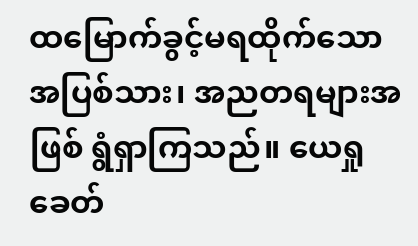ထမြောက်ခွင့်မရထိုက်သောအပြစ်သား၊ အညတရများအဖြစ် ရွံရှာကြသည်။ ယေရှုခေတ်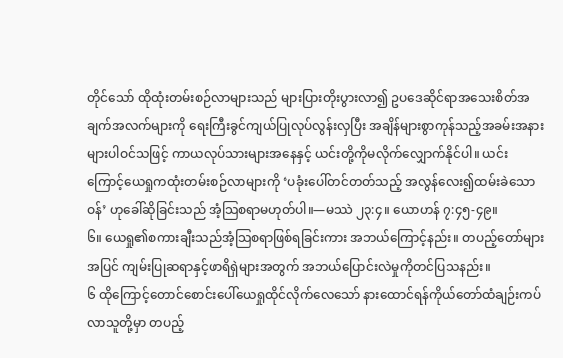တိုင်သော် ထိုထုံးတမ်းစဉ်လာများသည် များပြားတိုးပွားလာ၍ ဥပဒေဆိုင်ရာအသေးစိတ်အချက်အလက်များကို ရေးကြီးခွင်ကျယ်ပြုလုပ်လွန်းလှပြီး အချိန်များစွာကုန်သည့်အခမ်းအနားများပါဝင်သဖြင့် ကာယလုပ်သားများအနေနှင့် ယင်းတို့ကိုမလိုက်လျှောက်နိုင်ပါ။ ယင်းကြောင့်ယေရှုကထုံးတမ်းစဉ်လာများကို ‘ပခုံးပေါ်တင်တတ်သည့် အလွန်လေး၍ထမ်းခဲသောဝန်’ ဟုခေါ်ဆိုခြင်းသည် အံ့သြစရာမဟုတ်ပါ။—မဿဲ ၂၃:၄။ ယောဟန် ၇:၄၅-၄၉။
၆။ ယေရှု၏စကားချီးသည်အံ့သြစရာဖြစ်ရခြင်းကား အဘယ်ကြောင့်နည်း။ တပည့်တော်များအပြင် ကျမ်းပြုဆရာနှင့်ဖာရိရှဲများအတွက် အဘယ်ပြောင်းလဲမှုကိုတင်ပြသနည်း။
၆ ထိုကြောင့်တောင်စောင်းပေါ်ယေရှုထိုင်လိုက်လေသော် နားထောင်ရန်ကိုယ်တော်ထံချဉ်းကပ်လာသူတို့မှာ တပည့်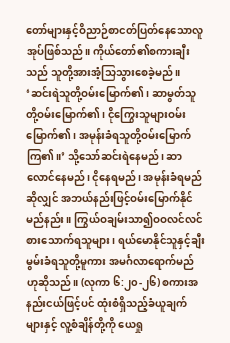တော်များနှင့်ဝိညာဉ်စာငတ်ပြတ်နေသောလူအုပ်ဖြစ်သည်။ ကိုယ်တော်၏စကားချီးသည် သူတို့အားအံ့သြသွားစေခဲ့မည်။ ‘ဆင်းရဲသူတို့ဝမ်းမြောက်၏၊ ဆာမွတ်သူတို့ဝမ်းမြောက်၏၊ ငိုကြွေးသူများဝမ်းမြောက်၏၊ အမုန်းခံရသူတို့ဝမ်းမြောက်ကြ၏။’ သို့သော်ဆင်းရဲနေမည်၊ ဆာလောင်နေမည်၊ ငိုနေရမည်၊ အမုန်းခံရမည်ဆိုလျှင် အဘယ်နည်းဖြင့်ဝမ်းမြောက်နိုင်မည်နည်း။ ကြွယ်ဝချမ်းသာ၍ဝဝလင်လင်စားသောက်ရသူများ၊ ရယ်မောနိုင်သူနှင့်ချီးမွမ်းခံရသူတို့မူကား အမင်္ဂလာရောက်မည်ဟုဆိုသည်။ (လုကာ ၆:၂၀-၂၆) စကားအနည်းငယ်ဖြင့်ပင် ထုံးစံရှိသည့်ခံယူချက်များနှင့် လူ့စံချိန်တို့ကို ယေရှု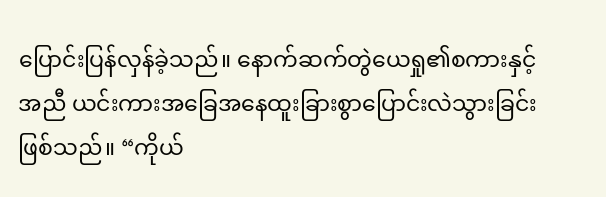ပြောင်းပြန်လှန်ခဲ့သည်။ နောက်ဆက်တွဲယေရှု၏စကားနှင့်အညီ ယင်းကားအခြေအနေထူးခြားစွာပြောင်းလဲသွားခြင်းဖြစ်သည်။ “ကိုယ်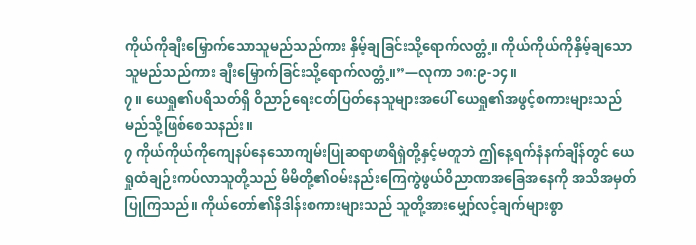ကိုယ်ကိုချီးမြှောက်သောသူမည်သည်ကား နှိမ့်ချခြင်းသို့ရောက်လတ္တံ့။ ကိုယ်ကိုယ်ကိုနှိမ့်ချသောသူမည်သည်ကား ချီးမြှောက်ခြင်းသို့ရောက်လတ္တံ့။”—လုကာ ၁၈:၉-၁၄။
၇။ ယေရှု၏ပရိသတ်ရှိ ဝိညာဉ်ရေးငတ်ပြတ်နေသူများအပေါ် ယေရှု၏အဖွင့်စကားများသည် မည်သို့ဖြစ်စေသနည်း။
၇ ကိုယ်ကိုယ်ကိုကျေနပ်နေသောကျမ်းပြုဆရာဖာရိရှဲတို့နှင့်မတူဘဲ ဤနေ့ရက်နံနက်ချိန်တွင် ယေရှုထံချဉ်းကပ်လာသူတို့သည် မိမိတို့၏ဝမ်းနည်းကြေကွဲဖွယ်ဝိညာဏအခြေအနေကို အသိအမှတ်ပြုကြသည်။ ကိုယ်တော်၏နိဒါန်းစကားများသည် သူတို့အားမျှော်လင့်ချက်များစွာ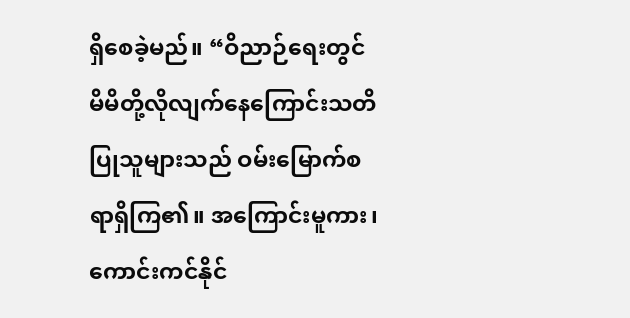ရှိစေခဲ့မည်။ “ဝိညာဉ်ရေးတွင် မိမိတို့လိုလျက်နေကြောင်းသတိပြုသူများသည် ဝမ်းမြောက်စရာရှိကြ၏။ အကြောင်းမူကား၊ ကောင်းကင်နိုင်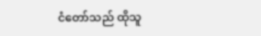ငံတော်သည် ထိုသူ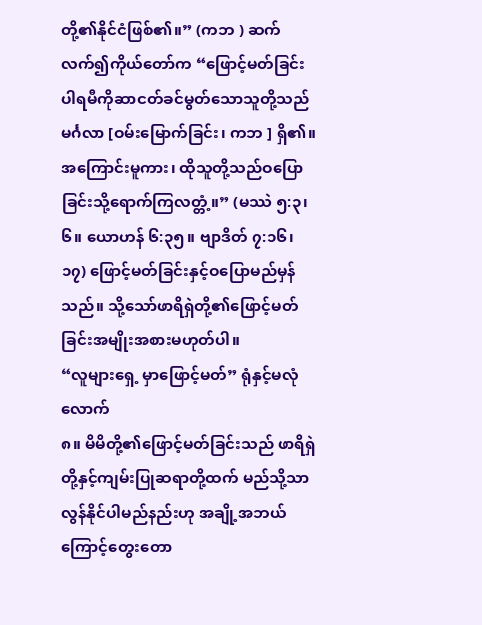တို့၏နိုင်ငံဖြစ်၏။” (ကဘ ) ဆက်လက်၍ကိုယ်တော်က “ဖြောင့်မတ်ခြင်းပါရမီကိုဆာငတ်ခင်မွတ်သောသူတို့သည် မင်္ဂလာ [ဝမ်းမြောက်ခြင်း၊ ကဘ ] ရှိ၏။ အကြောင်းမူကား၊ ထိုသူတို့သည်ဝပြောခြင်းသို့ရောက်ကြလတ္တံ့။” (မဿဲ ၅:၃၊ ၆။ ယောဟန် ၆:၃၅။ ဗျာဒိတ် ၇:၁၆၊ ၁၇) ဖြောင့်မတ်ခြင်းနှင့်ဝပြောမည်မှန်သည်။ သို့သော်ဖာရိရှဲတို့၏ဖြောင့်မတ်ခြင်းအမျိုးအစားမဟုတ်ပါ။
“လူများရှေ့ မှာဖြောင့်မတ်” ရုံနှင့်မလုံလောက်
၈။ မိမိတို့၏ဖြောင့်မတ်ခြင်းသည် ဖာရိရှဲတို့နှင့်ကျမ်းပြုဆရာတို့ထက် မည်သို့သာလွန်နိုင်ပါမည်နည်းဟု အချို့အဘယ်ကြောင့်တွေးတော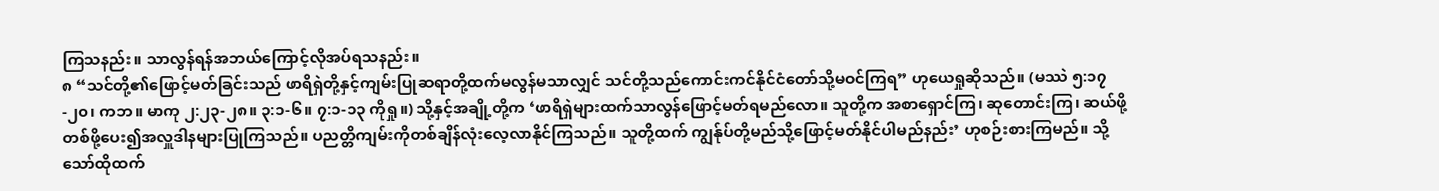ကြသနည်း။ သာလွန်ရန်အဘယ်ကြောင့်လိုအပ်ရသနည်း။
၈ “သင်တို့၏ဖြောင့်မတ်ခြင်းသည် ဖာရိရှဲတို့နှင့်ကျမ်းပြုဆရာတို့ထက်မလွန်မသာလျှင် သင်တို့သည်ကောင်းကင်နိုင်ငံတော်သို့မဝင်ကြရ” ဟုယေရှုဆိုသည်။ (မဿဲ ၅:၁၇-၂၀၊ ကဘ။ မာကု ၂:၂၃-၂၈။ ၃:၁-၆။ ၇:၁-၁၃ ကိုရှု။) သို့နှင့်အချို့တို့က ‘ဖာရိရှဲများထက်သာလွန်ဖြောင့်မတ်ရမည်လော။ သူတို့က အစာရှောင်ကြ၊ ဆုတောင်းကြ၊ ဆယ်ဖို့တစ်ဖို့ပေး၍အလှူဒါနများပြုကြသည်။ ပညတ္တိကျမ်းကိုတစ်ချိန်လုံးလေ့လာနိုင်ကြသည်။ သူတို့ထက် ကျွန်ုပ်တို့မည်သို့ဖြောင့်မတ်နိုင်ပါမည်နည်း’ ဟုစဉ်းစားကြမည်။ သို့သော်ထိုထက်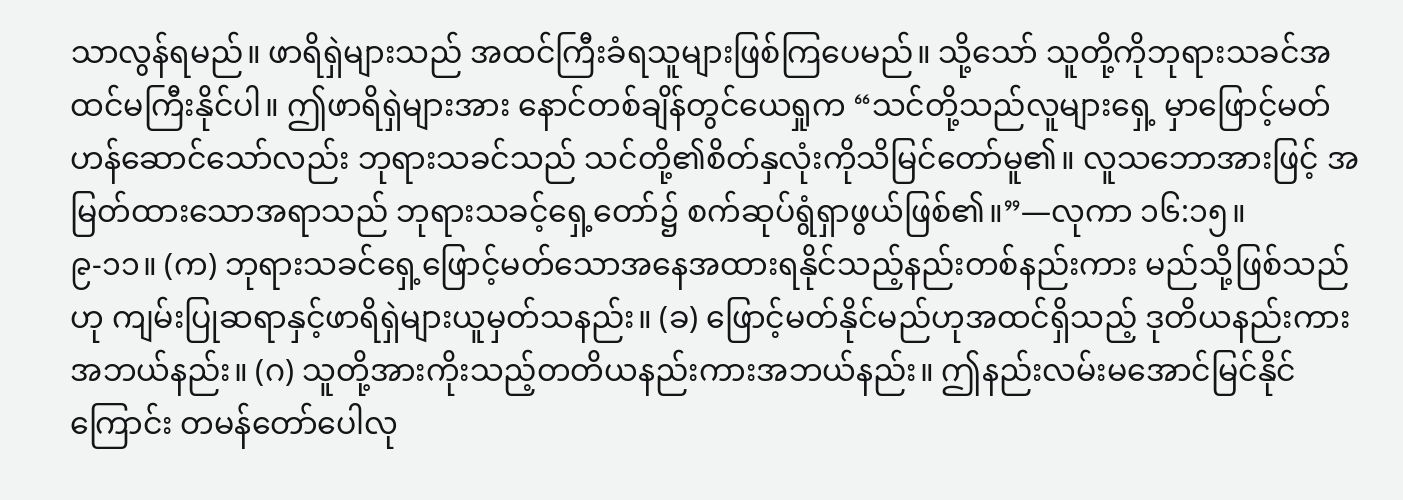သာလွန်ရမည်။ ဖာရိရှဲများသည် အထင်ကြီးခံရသူများဖြစ်ကြပေမည်။ သို့သော် သူတို့ကိုဘုရားသခင်အထင်မကြီးနိုင်ပါ။ ဤဖာရိရှဲများအား နောင်တစ်ချိန်တွင်ယေရှုက “သင်တို့သည်လူများရှေ့ မှာဖြောင့်မတ်ဟန်ဆောင်သော်လည်း ဘုရားသခင်သည် သင်တို့၏စိတ်နှလုံးကိုသိမြင်တော်မူ၏။ လူသဘောအားဖြင့် အမြတ်ထားသောအရာသည် ဘုရားသခင့်ရှေ့တော်၌ စက်ဆုပ်ရွံရှာဖွယ်ဖြစ်၏။”—လုကာ ၁၆:၁၅။
၉-၁၁။ (က) ဘုရားသခင်ရှေ့ဖြောင့်မတ်သောအနေအထားရနိုင်သည့်နည်းတစ်နည်းကား မည်သို့ဖြစ်သည်ဟု ကျမ်းပြုဆရာနှင့်ဖာရိရှဲများယူမှတ်သနည်း။ (ခ) ဖြောင့်မတ်နိုင်မည်ဟုအထင်ရှိသည့် ဒုတိယနည်းကားအဘယ်နည်း။ (ဂ) သူတို့အားကိုးသည့်တတိယနည်းကားအဘယ်နည်း။ ဤနည်းလမ်းမအောင်မြင်နိုင်ကြောင်း တမန်တော်ပေါလု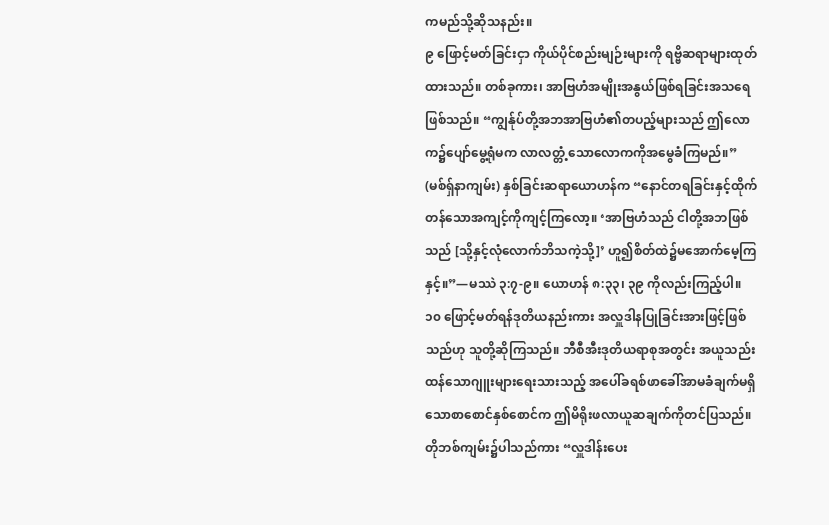ကမည်သို့ဆိုသနည်း။
၉ ဖြောင့်မတ်ခြင်းငှာ ကိုယ်ပိုင်စည်းမျဉ်းများကို ရဗ္ဗိဆရာများထုတ်ထားသည်။ တစ်ခုကား၊ အာဗြဟံအမျိုးအနွယ်ဖြစ်ရခြင်းအသရေဖြစ်သည်။ “ကျွန်ုပ်တို့အဘအာဗြဟံ၏တပည့်များသည် ဤလောက၌ပျော်မွေ့ရုံမက လာလတ္တံ့သောလောကကိုအမွေခံကြမည်။” (မစ်ရှ်နာကျမ်း) နှစ်ခြင်းဆရာယောဟန်က “နောင်တရခြင်းနှင့်ထိုက်တန်သောအကျင့်ကိုကျင့်ကြလော့။ ‘အာဗြဟံသည် ငါတို့အဘဖြစ်သည် [သို့နှင့်လုံလောက်ဘိသကဲ့သို့]’ ဟူ၍စိတ်ထဲ၌မအောက်မေ့ကြနှင့်။”—မဿဲ ၃:၇-၉။ ယောဟန် ၈:၃၃၊ ၃၉ ကိုလည်းကြည့်ပါ။
၁၀ ဖြောင့်မတ်ရန်ဒုတိယနည်းကား အလှူဒါနပြုခြင်းအားဖြင့်ဖြစ်သည်ဟု သူတို့ဆိုကြသည်။ ဘီစီအီးဒုတိယရာစုအတွင်း အယူသည်းထန်သောဂျူးများရေးသားသည့် အပေါ်ခရစ်ဖာခေါ်အာမခံချက်မရှိသောစာစောင်နှစ်စောင်က ဤမိရိုးဖလာယူဆချက်ကိုတင်ပြသည်။ တိုဘစ်ကျမ်း၌ပါသည်ကား “လှူဒါန်းပေး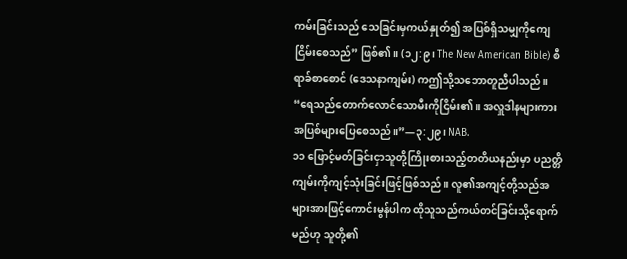ကမ်းခြင်းသည် သေခြင်းမှကယ်နှုတ်၍ အပြစ်ရှိသမျှကိုကျေငြိမ်းစေသည်” ဖြစ်၏။ (၁၂:၉၊ The New American Bible) စီရာခ်စာစောင် (ဒေသနာကျမ်း) ကဤသို့သဘောတူညီပါသည်။ “ရေသည်တောက်လောင်သောမီးကိုငြိမ်း၏။ အလှူဒါနများကား အပြစ်များပြေစေသည်။”—၃:၂၉၊ NAB.
၁၁ ဖြောင့်မတ်ခြင်းငှာသူတို့ကြိုးစားသည့်တတိယနည်းမှာ ပညတ္တိကျမ်းကိုကျင့်သုံးခြင်းဖြင့်ဖြစ်သည်။ လူ၏အကျင့်တို့သည်အများအားဖြင့်ကောင်းမွန်ပါက ထိုသူသည်ကယ်တင်ခြင်းသို့ရောက်မည်ဟု သူတို့၏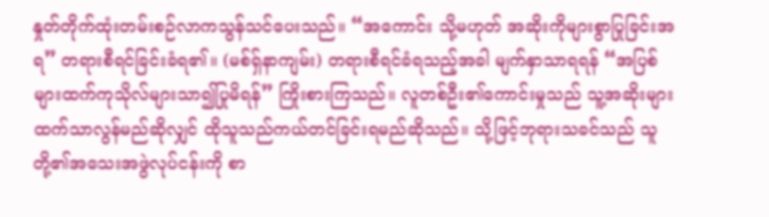နှုတ်တိုက်ထုံးတမ်းစဉ်လာကသွန်သင်ပေးသည်။ “အကောင်း သို့မဟုတ် အဆိုးကိုများစွာပြုခြင်းအရ” တရားစီရင်ခြင်းခံရ၏။ (မစ်ရှ်နာကျမ်း) တရားစီရင်ခံရသည့်အခါ မျက်နှာသာရရန် “အပြစ်များထက်ကုသိုလ်များသာ၍ပြုမိရန်” ကြိုးစားကြသည်။ လူတစ်ဦး၏ကောင်းမှုသည် သူ့အဆိုးများထက်သာလွန်မည်ဆိုလျှင် ထိုသူသည်ကယ်တင်ခြင်းရမည်ဆိုသည်။ သို့ဖြင့်ဘုရားသခင်သည် သူတို့၏အသေးအဖွဲလုပ်ငန်းကို စာ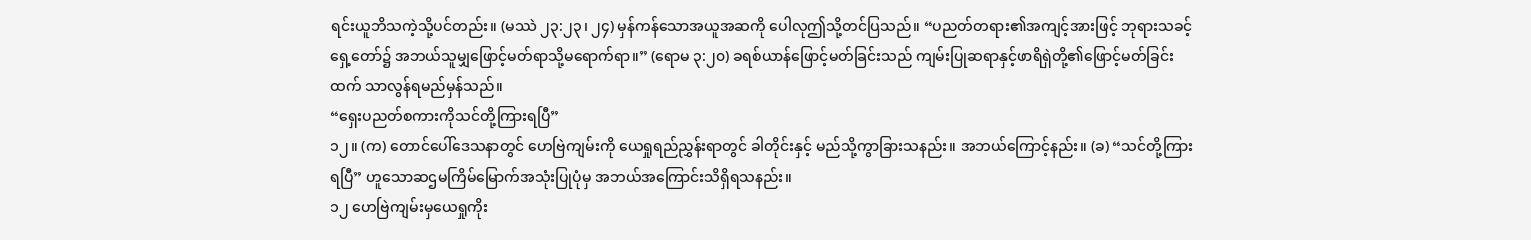ရင်းယူဘိသကဲ့သို့ပင်တည်း။ (မဿဲ ၂၃:၂၃၊ ၂၄) မှန်ကန်သောအယူအဆကို ပေါလုဤသို့တင်ပြသည်။ “ပညတ်တရား၏အကျင့်အားဖြင့် ဘုရားသခင့်ရှေ့တော်၌ အဘယ်သူမျှဖြောင့်မတ်ရာသို့မရောက်ရာ။” (ရောမ ၃:၂၀) ခရစ်ယာန်ဖြောင့်မတ်ခြင်းသည် ကျမ်းပြုဆရာနှင့်ဖာရိရှဲတို့၏ဖြောင့်မတ်ခြင်းထက် သာလွန်ရမည်မှန်သည်။
“ရှေးပညတ်စကားကိုသင်တို့ကြားရပြီ”
၁၂။ (က) တောင်ပေါ်ဒေသနာတွင် ဟေဗြဲကျမ်းကို ယေရှုရည်ညွှန်းရာတွင် ခါတိုင်းနှင့် မည်သို့ကွာခြားသနည်း။ အဘယ်ကြောင့်နည်း။ (ခ) “သင်တို့ကြားရပြီ” ဟူသောဆဌမကြိမ်မြောက်အသုံးပြုပုံမှ အဘယ်အကြောင်းသိရှိရသနည်း။
၁၂ ဟေဗြဲကျမ်းမှယေရှုကိုး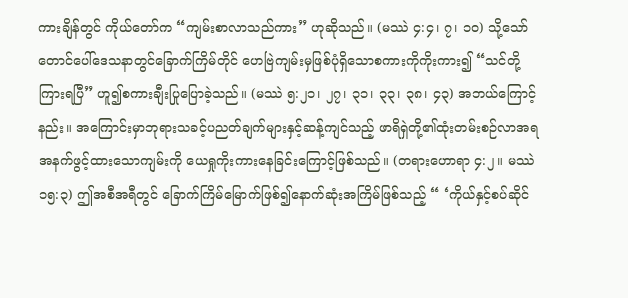ကားချိန်တွင် ကိုယ်တော်က “ကျမ်းစာလာသည်ကား” ဟုဆိုသည်။ (မဿဲ ၄:၄၊ ၇၊ ၁၀) သို့သော်တောင်ပေါ်ဒေသနာတွင်ခြောက်ကြိမ်တိုင် ဟေဗြဲကျမ်းမှဖြစ်ပုံရှိသောစကားကိုကိုးကား၍ “သင်တို့ကြားရပြီ” ဟူ၍စကားချီးပြုပြောခဲ့သည်။ (မဿဲ ၅:၂၁၊ ၂၇၊ ၃၁၊ ၃၃၊ ၃၈၊ ၄၃) အဘယ်ကြောင့်နည်း။ အကြောင်းမှာဘုရားသခင့်ပညတ်ချက်များနှင့်ဆန့်ကျင်သည့် ဖာရိရှဲတို့၏ထုံးတမ်းစဉ်လာအရအနက်ဖွင့်ထားသောကျမ်းကို ယေရှုကိုးကားနေခြင်းကြောင့်ဖြစ်သည်။ (တရားဟောရာ ၄:၂။ မဿဲ ၁၅:၃) ဤအစီအရီတွင် ခြောက်ကြိမ်မြောက်ဖြစ်၍နောက်ဆုံးအကြိမ်ဖြစ်သည့် “ ‘ကိုယ်နှင့်စပ်ဆိုင်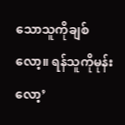သောသူကိုချစ်လော့။ ရန်သူကိုမုန်းလော့’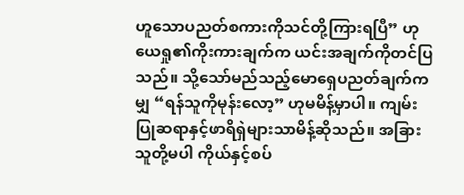ဟူသောပညတ်စကားကိုသင်တို့ကြားရပြီ” ဟုယေရှု၏ကိုးကားချက်က ယင်းအချက်ကိုတင်ပြသည်။ သို့သော်မည်သည့်မောရှေပညတ်ချက်ကမျှ “ရန်သူကိုမုန်းလော့” ဟုမမိန့်မှာပါ။ ကျမ်းပြုဆရာနှင့်ဖာရိရှဲများသာမိန့်ဆိုသည်။ အခြားသူတို့မပါ ကိုယ်နှင့်စပ်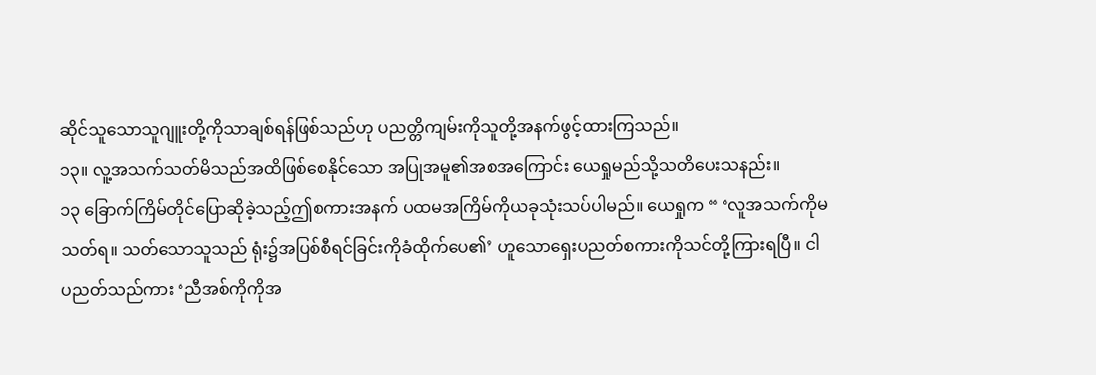ဆိုင်သူသောသူဂျူးတို့ကိုသာချစ်ရန်ဖြစ်သည်ဟု ပညတ္တိကျမ်းကိုသူတို့အနက်ဖွင့်ထားကြသည်။
၁၃။ လူ့အသက်သတ်မိသည်အထိဖြစ်စေနိုင်သော အပြုအမူ၏အစအကြောင်း ယေရှုမည်သို့သတိပေးသနည်း။
၁၃ ခြောက်ကြိမ်တိုင်ပြောဆိုခဲ့သည့်ဤစကားအနက် ပထမအကြိမ်ကိုယခုသုံးသပ်ပါမည်။ ယေရှုက “ ‘လူအသက်ကိုမသတ်ရ။ သတ်သောသူသည် ရုံး၌အပြစ်စီရင်ခြင်းကိုခံထိုက်ပေ၏’ ဟူသောရှေးပညတ်စကားကိုသင်တို့ကြားရပြီ။ ငါပညတ်သည်ကား ‘ညီအစ်ကိုကိုအ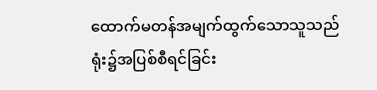ထောက်မတန်အမျက်ထွက်သောသူသည် ရုံး၌အပြစ်စီရင်ခြင်း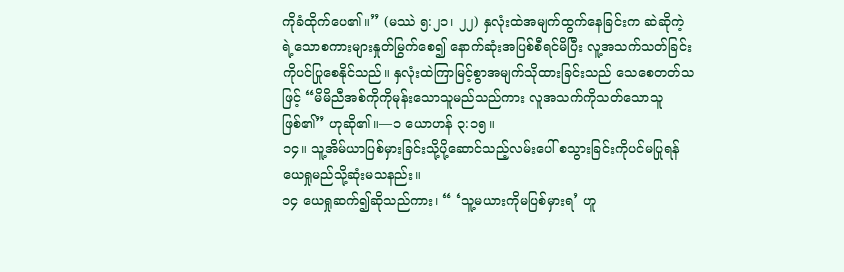ကိုခံထိုက်ပေ၏။” (မဿဲ ၅:၂၁၊ ၂၂) နှလုံးထဲအမျက်ထွက်နေခြင်းက ဆဲဆိုကဲ့ရဲ့သောစကားများနှုတ်မြွက်စေ၍ နောက်ဆုံးအပြစ်စီရင်မိပြီး လူ့အသက်သတ်ခြင်းကိုပင်ပြုစေနိုင်သည်။ နှလုံးထဲကြာမြင့်စွာအမျက်သိုထားခြင်းသည် သေစေတတ်သဖြင့် “မိမိညီအစ်ကိုကိုမုန်းသောသူမည်သည်ကား လူအသက်ကိုသတ်သောသူဖြစ်၏” ဟုဆို၏။—၁ ယောဟန် ၃:၁၅။
၁၄။ သူ့အိမ်ယာပြစ်မှားခြင်းသို့ပို့ဆောင်သည့်လမ်းပေါ် စသွားခြင်းကိုပင်မပြုရန် ယေရှုမည်သို့ဆုံးမသနည်း။
၁၄ ယေရှုဆက်၍ဆိုသည်ကား၊ “ ‘သူ့မယားကိုမပြစ်မှားရ’ ဟူ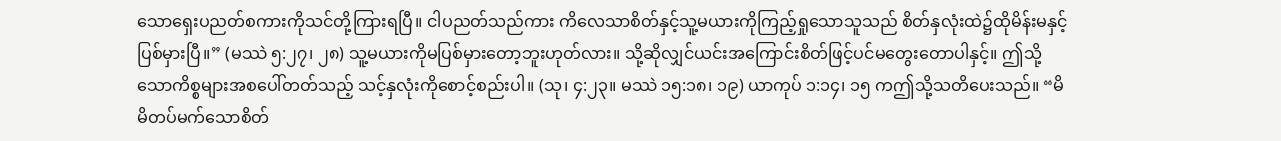သောရှေးပညတ်စကားကိုသင်တို့ကြားရပြီ။ ငါပညတ်သည်ကား ကိလေသာစိတ်နှင့်သူ့မယားကိုကြည့်ရှုသောသူသည် စိတ်နှလုံးထဲ၌ထိုမိန်းမနှင့်ပြစ်မှားပြီ။” (မဿဲ ၅:၂၇၊ ၂၈) သူ့မယားကိုမပြစ်မှားတော့ဘူးဟုတ်လား။ သို့ဆိုလျှင်ယင်းအကြောင်းစိတ်ဖြင့်ပင်မတွေးတောပါနှင့်။ ဤသို့သောကိစ္စများအစပေါ်တတ်သည့် သင့်နှလုံးကိုစောင့်စည်းပါ။ (သု၊ ၄:၂၃။ မဿဲ ၁၅:၁၈၊ ၁၉) ယာကုပ် ၁:၁၄၊ ၁၅ ကဤသို့သတိပေးသည်။ “မိမိတပ်မက်သောစိတ်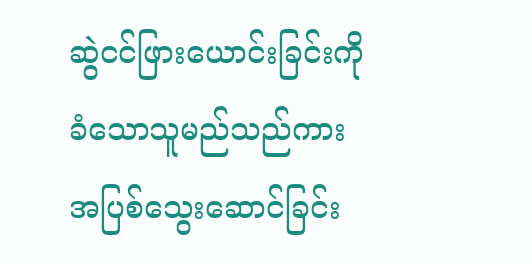ဆွဲငင်ဖြားယောင်းခြင်းကိုခံသောသူမည်သည်ကား အပြစ်သွေးဆောင်ခြင်း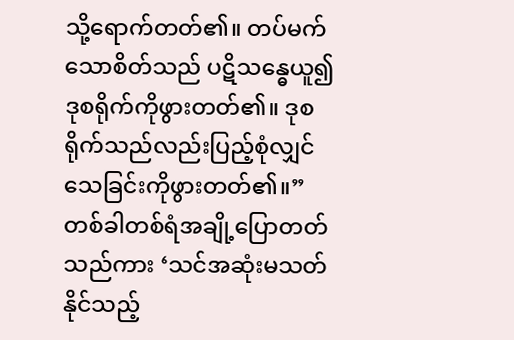သို့ရောက်တတ်၏။ တပ်မက်သောစိတ်သည် ပဋိသန္ဓေယူ၍ဒုစရိုက်ကိုဖွားတတ်၏။ ဒုစရိုက်သည်လည်းပြည့်စုံလျှင် သေခြင်းကိုဖွားတတ်၏။” တစ်ခါတစ်ရံအချို့ပြောတတ်သည်ကား ‘သင်အဆုံးမသတ်နိုင်သည့်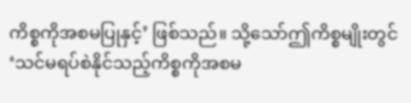ကိစ္စကိုအစမပြုနှင့်’ ဖြစ်သည်။ သို့သော်ဤကိစ္စမျိုးတွင် ‘သင်မရပ်စဲနိုင်သည့်ကိစ္စကိုအစမ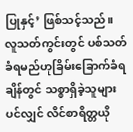ပြုနှင့်’ ဖြစ်သင့်သည်။ လူသတ်ကွင်းတွင် ပစ်သတ်ခံရမည်ဟုခြိမ်းခြောက်ခံရချိန်တွင် သစ္စာရှိခဲ့သူများပင်လျှင် လိင်စာရိတ္တယို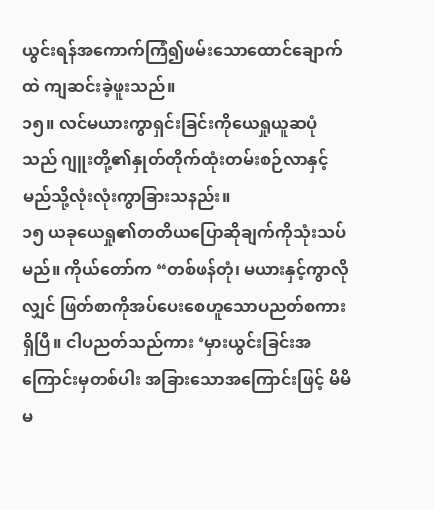ယွင်းရန်အကောက်ကြံ၍ဖမ်းသောထောင်ချောက်ထဲ ကျဆင်းခဲ့ဖူးသည်။
၁၅။ လင်မယားကွာရှင်းခြင်းကိုယေရှုယူဆပုံသည် ဂျူးတို့၏နှုတ်တိုက်ထုံးတမ်းစဉ်လာနှင့် မည်သို့လုံးလုံးကွာခြားသနည်း။
၁၅ ယခုယေရှု၏တတိယပြောဆိုချက်ကိုသုံးသပ်မည်။ ကိုယ်တော်က “တစ်ဖန်တုံ၊ မယားနှင့်ကွာလိုလျှင် ဖြတ်စာကိုအပ်ပေးစေဟူသောပညတ်စကားရှိပြီ။ ငါပညတ်သည်ကား ‘မှားယွင်းခြင်းအကြောင်းမှတစ်ပါး အခြားသောအကြောင်းဖြင့် မိမိမ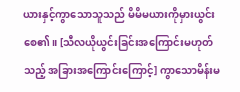ယားနှင့်ကွာသောသူသည် မိမိမယားကိုမှားယွင်းစေ၏။ [သီလယိုယွင်းခြင်းအကြောင်းမဟုတ်သည့် အခြားအကြောင်းကြောင့်] ကွာသောမိန်းမ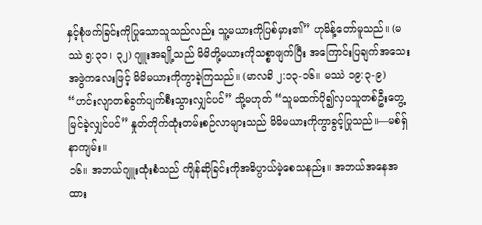နှင့်စုံဖက်ခြင်းကိုပြုသောသူသည်လည်း သူ့မယားကိုပြစ်မှား၏” ဟုမိန့်တော်မူသည်။ (မဿဲ ၅:၃၁၊ ၃၂) ဂျူးအချို့သည် မိမိတို့မယားကိုသစ္စာဖျက်ပြီး အကြောင်းပြချက်အသေးအဖွဲကလေးဖြင့် မိမိမယားကိုကွာခဲ့ကြသည်။ (မာလခိ ၂:၁၃-၁၆။ မဿဲ ၁၉:၃-၉) “ဟင်းလျာတစ်ခွက်ပျက်စီးသွားလျှင်ပင်” သို့မဟုတ် “သူမထက်ပို၍လှပသူတစ်ဦးတွေ့မြင်ခဲ့လျှင်ပင်” နှုတ်တိုက်ထုံးတမ်းစဉ်လာများသည် မိမိမယားကိုကွာခွင့်ပြုသည်။—မစ်ရှ်နာကျမ်း။
၁၆။ အဘယ်ဂျူးထုံးစံသည် ကျိန်ဆိုခြင်းကိုအဓိပ္ပာယ်မဲ့စေသနည်း။ အဘယ်အနေအထား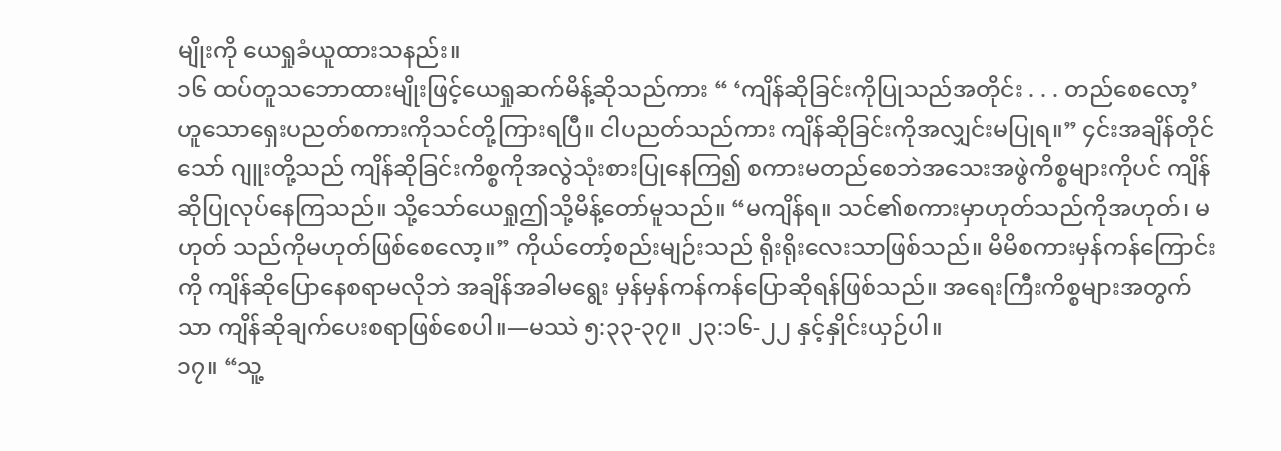မျိုးကို ယေရှုခံယူထားသနည်း။
၁၆ ထပ်တူသဘောထားမျိုးဖြင့်ယေရှုဆက်မိန့်ဆိုသည်ကား “ ‘ကျိန်ဆိုခြင်းကိုပြုသည်အတိုင်း . . . တည်စေလော့’ ဟူသောရှေးပညတ်စကားကိုသင်တို့ကြားရပြီ။ ငါပညတ်သည်ကား ကျိန်ဆိုခြင်းကိုအလျှင်းမပြုရ။” ၄င်းအချိန်တိုင်သော် ဂျူးတို့သည် ကျိန်ဆိုခြင်းကိစ္စကိုအလွဲသုံးစားပြုနေကြ၍ စကားမတည်စေဘဲအသေးအဖွဲကိစ္စများကိုပင် ကျိန်ဆိုပြုလုပ်နေကြသည်။ သို့သော်ယေရှုဤသို့မိန့်တော်မူသည်။ “မကျိန်ရ။ သင်၏စကားမှာဟုတ်သည်ကိုအဟုတ်၊ မဟုတ် သည်ကိုမဟုတ်ဖြစ်စေလော့။” ကိုယ်တော့်စည်းမျဉ်းသည် ရိုးရိုးလေးသာဖြစ်သည်။ မိမိစကားမှန်ကန်ကြောင်းကို ကျိန်ဆိုပြောနေစရာမလိုဘဲ အချိန်အခါမရွေး မှန်မှန်ကန်ကန်ပြောဆိုရန်ဖြစ်သည်။ အရေးကြီးကိစ္စများအတွက်သာ ကျိန်ဆိုချက်ပေးစရာဖြစ်စေပါ။—မဿဲ ၅:၃၃-၃၇။ ၂၃:၁၆-၂၂ နှင့်နှိုင်းယှဉ်ပါ။
၁၇။ “သူ့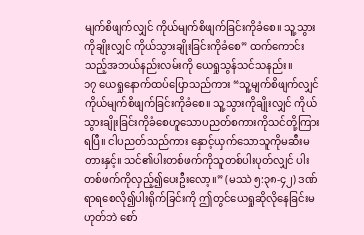မျက်စိဖျက်လျှင် ကိုယ်မျက်စိဖျက်ခြင်းကိုခံစေ။ သူ့သွားကိုချိုးလျှင် ကိုယ်သွားချိုးခြင်းကိုခံစေ” ထက်ကောင်းသည့်အဘယ်နည်းလမ်းကို ယေရှုသွန်သင်သနည်း။
၁၇ ယေရှုနောက်ထပ်ပြောသည်ကား “သူ့မျက်စိဖျက်လျှင် ကိုယ်မျက်စိဖျက်ခြင်းကိုခံစေ။ သူ့သွားကိုချိုးလျှင် ကိုယ်သွားချိုးခြင်းကိုခံစေဟူသောပညတ်စကားကိုသင်တို့ကြားရပြီ။ ငါပညတ်သည်ကား နှောင့်ယှက်သောသူကိုမဆီးမတားနှင့်။ သင်၏ပါးတစ်ဖက်ကိုသူတစ်ပါးပုတ်လျှင် ပါးတစ်ဖက်ကိုလှည့်၍ပေးဦးလော့။” (မဿဲ ၅:၃၈-၄၂) ဒဏ်ရာရစေလို၍ပါးရိုက်ခြင်းကို ဤတွင်ယေရှုဆိုလိုနေခြင်းမဟုတ်ဘဲ စော်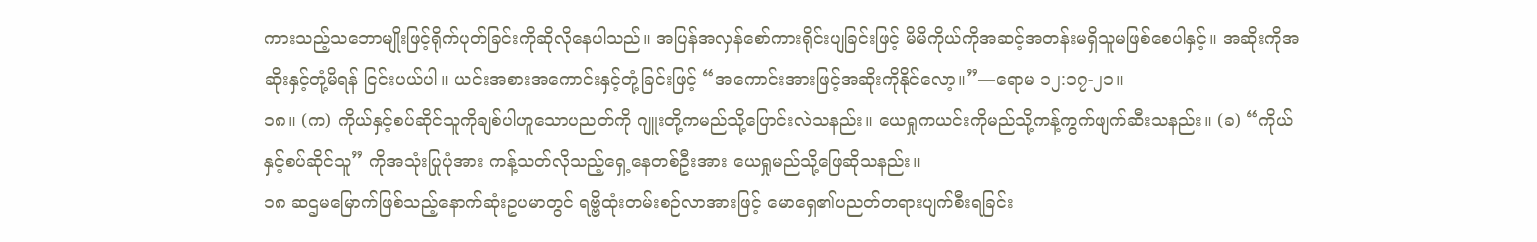ကားသည့်သဘောမျိုးဖြင့်ရိုက်ပုတ်ခြင်းကိုဆိုလိုနေပါသည်။ အပြန်အလှန်စော်ကားရိုင်းပျခြင်းဖြင့် မိမိကိုယ်ကိုအဆင့်အတန်းမရှိသူမဖြစ်စေပါနှင့်။ အဆိုးကိုအဆိုးနှင့်တုံ့မိရန် ငြင်းပယ်ပါ။ ယင်းအစားအကောင်းနှင့်တုံ့ခြင်းဖြင့် “အကောင်းအားဖြင့်အဆိုးကိုနိုင်လော့။”—ရောမ ၁၂:၁၇-၂၁။
၁၈။ (က) ကိုယ်နှင့်စပ်ဆိုင်သူကိုချစ်ပါဟူသောပညတ်ကို ဂျူးတို့ကမည်သို့ပြောင်းလဲသနည်း။ ယေရှုကယင်းကိုမည်သို့ကန့်ကွက်ဖျက်ဆီးသနည်း။ (ခ) “ကိုယ်နှင့်စပ်ဆိုင်သူ” ကိုအသုံးပြုပုံအား ကန့်သတ်လိုသည့်ရှေ့နေတစ်ဦးအား ယေရှုမည်သို့ဖြေဆိုသနည်း။
၁၈ ဆဌမမြောက်ဖြစ်သည့်နောက်ဆုံးဥပမာတွင် ရဗ္ဗိထုံးတမ်းစဉ်လာအားဖြင့် မောရှေ၏ပညတ်တရားပျက်စီးရခြင်း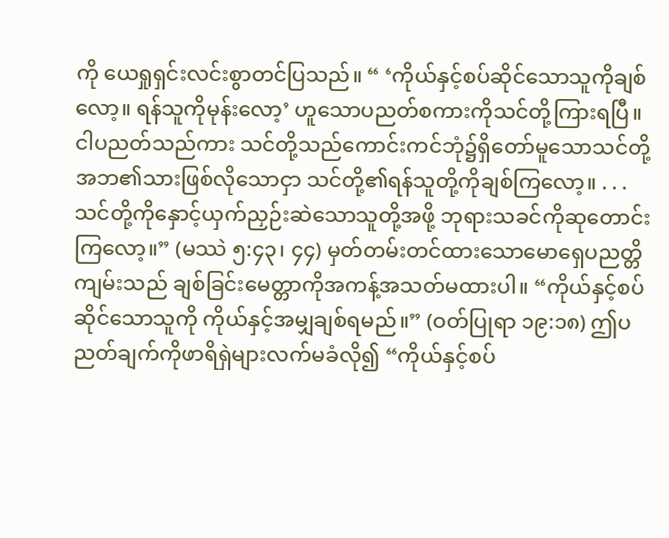ကို ယေရှုရှင်းလင်းစွာတင်ပြသည်။ “ ‘ကိုယ်နှင့်စပ်ဆိုင်သောသူကိုချစ်လော့။ ရန်သူကိုမုန်းလော့’ ဟူသောပညတ်စကားကိုသင်တို့ကြားရပြီ။ ငါပညတ်သည်ကား သင်တို့သည်ကောင်းကင်ဘုံ၌ရှိတော်မူသောသင်တို့အဘ၏သားဖြစ်လိုသောငှာ သင်တို့၏ရန်သူတို့ကိုချစ်ကြလော့။ . . . သင်တို့ကိုနှောင့်ယှက်ညှဉ်းဆဲသောသူတို့အဖို့ ဘုရားသခင်ကိုဆုတောင်းကြလော့။” (မဿဲ ၅:၄၃၊ ၄၄) မှတ်တမ်းတင်ထားသောမောရှေပညတ္တိကျမ်းသည် ချစ်ခြင်းမေတ္တာကိုအကန့်အသတ်မထားပါ။ “ကိုယ်နှင့်စပ်ဆိုင်သောသူကို ကိုယ်နှင့်အမျှချစ်ရမည်။” (ဝတ်ပြုရာ ၁၉:၁၈) ဤပညတ်ချက်ကိုဖာရိရှဲများလက်မခံလို၍ “ကိုယ်နှင့်စပ်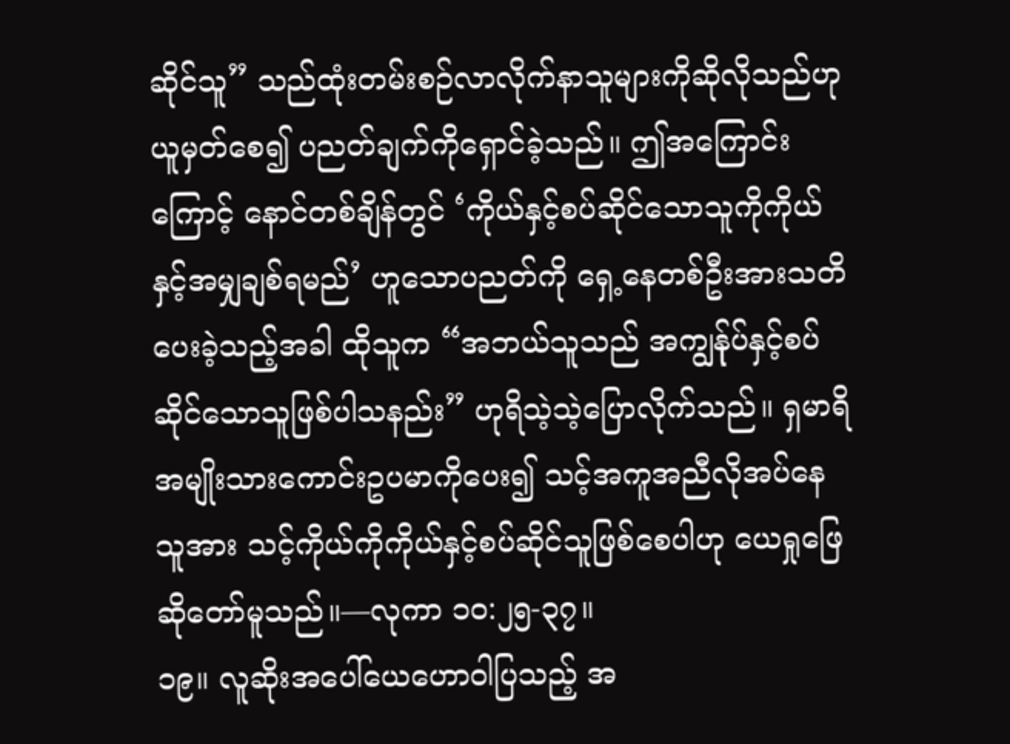ဆိုင်သူ” သည်ထုံးတမ်းစဉ်လာလိုက်နာသူများကိုဆိုလိုသည်ဟုယူမှတ်စေ၍ ပညတ်ချက်ကိုရှောင်ခဲ့သည်။ ဤအကြောင်းကြောင့် နောင်တစ်ချိန်တွင် ‘ကိုယ်နှင့်စပ်ဆိုင်သောသူကိုကိုယ်နှင့်အမျှချစ်ရမည်’ ဟူသောပညတ်ကို ရှေ့နေတစ်ဦးအားသတိပေးခဲ့သည့်အခါ ထိုသူက “အဘယ်သူသည် အကျွန်ုပ်နှင့်စပ်ဆိုင်သောသူဖြစ်ပါသနည်း” ဟုရိသဲ့သဲ့ပြောလိုက်သည်။ ရှမာရိအမျိုးသားကောင်းဥပမာကိုပေး၍ သင့်အကူအညီလိုအပ်နေသူအား သင့်ကိုယ်ကိုကိုယ်နှင့်စပ်ဆိုင်သူဖြစ်စေပါဟု ယေရှုဖြေဆိုတော်မူသည်။—လုကာ ၁၀:၂၅-၃၇။
၁၉။ လူဆိုးအပေါ်ယေဟောဝါပြသည့် အ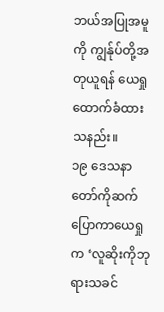ဘယ်အပြုအမူကို ကျွန်ုပ်တို့အတုယူရန် ယေရှုထောက်ခံထားသနည်း။
၁၉ ဒေသနာတော်ကိုဆက်ပြောကာယေရှုက ‘လူဆိုးကိုဘုရားသခင်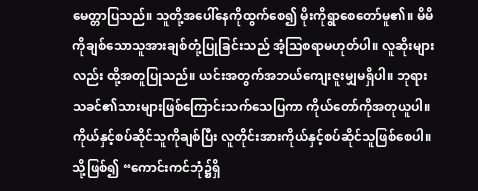မေတ္တာပြသည်။ သူတို့အပေါ်နေကိုထွက်စေ၍ မိုးကိုရွာစေတော်မူ၏။ မိမိကိုချစ်သောသူအားချစ်တုံ့ပြုခြင်းသည် အံ့သြစရာမဟုတ်ပါ။ လူဆိုးများလည်း ထို့အတူပြုသည်။ ယင်းအတွက်အဘယ်ကျေးဇူးမျှမရှိပါ။ ဘုရားသခင်၏သားများဖြစ်ကြောင်းသက်သေပြကာ ကိုယ်တော်ကိုအတုယူပါ။ ကိုယ်နှင့်စပ်ဆိုင်သူကိုချစ်ပြီး လူတိုင်းအားကိုယ်နှင့်စပ်ဆိုင်သူဖြစ်စေပါ။ သို့ဖြစ်၍ “ကောင်းကင်ဘုံ၌ရှိ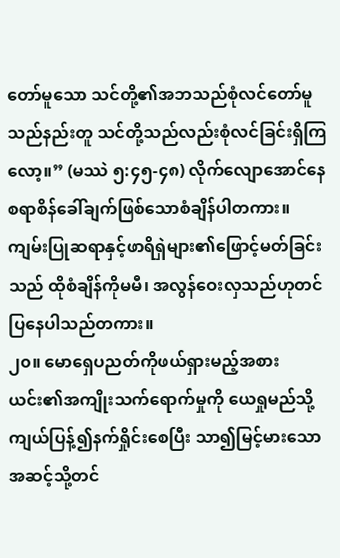တော်မူသော သင်တို့၏အဘသည်စုံလင်တော်မူသည်နည်းတူ သင်တို့သည်လည်းစုံလင်ခြင်းရှိကြလော့။” (မဿဲ ၅:၄၅-၄၈) လိုက်လျောအောင်နေစရာစိန်ခေါ်ချက်ဖြစ်သောစံချိန်ပါတကား။ ကျမ်းပြုဆရာနှင့်ဖာရိရှဲများ၏ဖြောင့်မတ်ခြင်းသည် ထိုစံချိန်ကိုမမီ၊ အလွန်ဝေးလှသည်ဟုတင်ပြနေပါသည်တကား။
၂၀။ မောရှေပညတ်ကိုဖယ်ရှားမည့်အစား ယင်း၏အကျိုးသက်ရောက်မှုကို ယေရှုမည်သို့ကျယ်ပြန့်၍နက်ရှိုင်းစေပြီး သာ၍မြင့်မားသောအဆင့်သို့တင်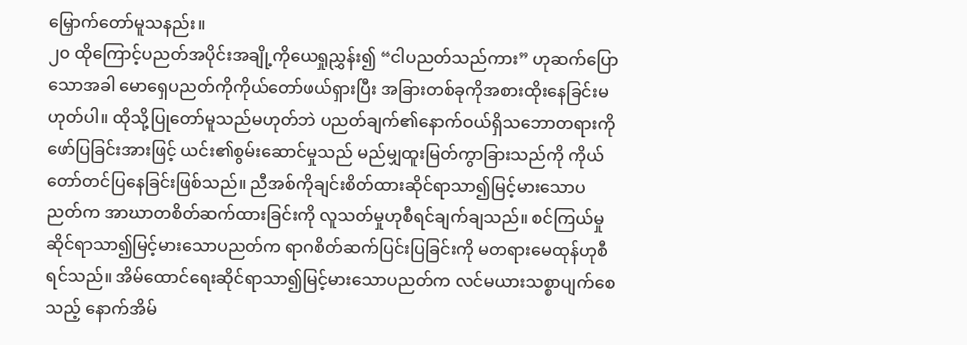မြှောက်တော်မူသနည်း။
၂၀ ထိုကြောင့်ပညတ်အပိုင်းအချို့ကိုယေရှုညွှန်း၍ “ငါပညတ်သည်ကား” ဟုဆက်ပြောသောအခါ မောရှေပညတ်ကိုကိုယ်တော်ဖယ်ရှားပြီး အခြားတစ်ခုကိုအစားထိုးနေခြင်းမဟုတ်ပါ။ ထိုသို့ပြုတော်မူသည်မဟုတ်ဘဲ ပညတ်ချက်၏နောက်ဝယ်ရှိသဘောတရားကိုဖော်ပြခြင်းအားဖြင့် ယင်း၏စွမ်းဆောင်မှုသည် မည်မျှထူးမြတ်ကွာခြားသည်ကို ကိုယ်တော်တင်ပြနေခြင်းဖြစ်သည်။ ညီအစ်ကိုချင်းစိတ်ထားဆိုင်ရာသာ၍မြင့်မားသောပညတ်က အာဃာတစိတ်ဆက်ထားခြင်းကို လူသတ်မှုဟုစီရင်ချက်ချသည်။ စင်ကြယ်မှုဆိုင်ရာသာ၍မြင့်မားသောပညတ်က ရာဂစိတ်ဆက်ပြင်းပြခြင်းကို မတရားမေထုန်ဟုစီရင်သည်။ အိမ်ထောင်ရေးဆိုင်ရာသာ၍မြင့်မားသောပညတ်က လင်မယားသစ္စာပျက်စေသည့် နောက်အိမ်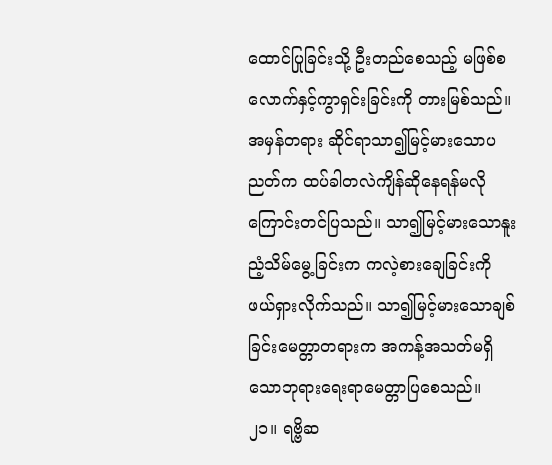ထောင်ပြုခြင်းသို့ ဦးတည်စေသည့် မဖြစ်စလောက်နှင့်ကွာရှင်းခြင်းကို တားမြစ်သည်။ အမှန်တရား ဆိုင်ရာသာ၍မြင့်မားသောပညတ်က ထပ်ခါတလဲကျိန်ဆိုနေရန်မလိုကြောင်းတင်ပြသည်။ သာ၍မြင့်မားသောနူးညံ့သိမ်မွေ့ခြင်းက ကလဲ့စားချေခြင်းကိုဖယ်ရှားလိုက်သည်။ သာ၍မြင့်မားသောချစ်ခြင်းမေတ္တာတရားက အကန့်အသတ်မရှိသောဘုရားရေးရာမေတ္တာပြစေသည်။
၂၁။ ရဗ္ဗိဆ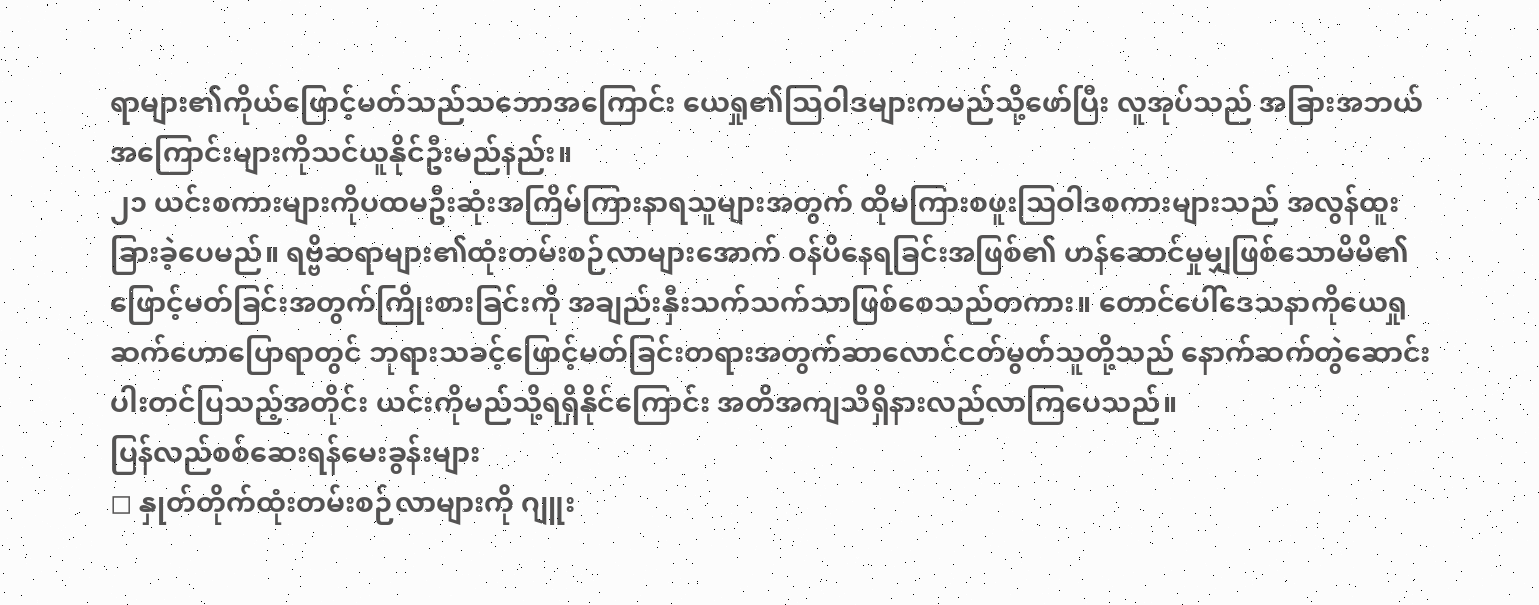ရာများ၏ကိုယ်ဖြောင့်မတ်သည်သဘောအကြောင်း ယေရှု၏သြဝါဒများကမည်သို့ဖော်ပြီး လူအုပ်သည် အခြားအဘယ်အကြောင်းများကိုသင်ယူနိုင်ဦးမည်နည်း။
၂၁ ယင်းစကားများကိုပထမဦးဆုံးအကြိမ်ကြားနာရသူများအတွက် ထိုမကြားစဖူးသြဝါဒစကားများသည် အလွန်ထူးခြားခဲ့ပေမည်။ ရဗ္ဗိဆရာများ၏ထုံးတမ်းစဉ်လာများအောက် ဝန်ပိနေရခြင်းအဖြစ်၏ ဟန်ဆောင်မှုမျှဖြစ်သောမိမိ၏ဖြောင့်မတ်ခြင်းအတွက်ကြိုးစားခြင်းကို အချည်းနှီးသက်သက်သာဖြစ်စေသည်တကား။ တောင်ပေါ်ဒေသနာကိုယေရှုဆက်ဟောပြောရာတွင် ဘုရားသခင့်ဖြောင့်မတ်ခြင်းတရားအတွက်ဆာလောင်ငတ်မွတ်သူတို့သည် နောက်ဆက်တွဲဆောင်းပါးတင်ပြသည့်အတိုင်း ယင်းကိုမည်သို့ရရှိနိုင်ကြောင်း အတိအကျသိရှိနားလည်လာကြပေသည်။
ပြန်လည်စစ်ဆေးရန်မေးခွန်းများ
◻ နှုတ်တိုက်ထုံးတမ်းစဉ်လာများကို ဂျူး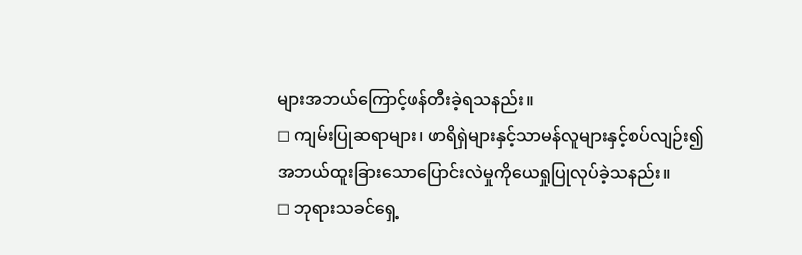များအဘယ်ကြောင့်ဖန်တီးခဲ့ရသနည်း။
◻ ကျမ်းပြုဆရာများ၊ ဖာရိရှဲများနှင့်သာမန်လူများနှင့်စပ်လျဉ်း၍ အဘယ်ထူးခြားသောပြောင်းလဲမှုကိုယေရှုပြုလုပ်ခဲ့သနည်း။
◻ ဘုရားသခင်ရှေ့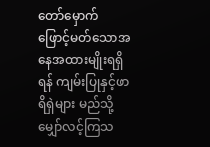တော်မှောက် ဖြောင့်မတ်သောအနေအထားမျိုးရရှိရန် ကျမ်းပြုနှင့်ဖာရိရှဲများ မည်သို့မျှော်လင့်ကြသ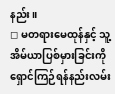နည်း။
◻ မတရားမေထုန်နှင့် သူ့အိမ်ယာပြစ်မှားခြင်းကိုရှောင်ကြဉ်ရန်နည်းလမ်း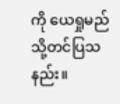ကို ယေရှုမည်သို့တင်ပြသနည်း။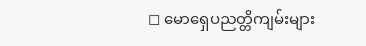◻ မောရှေပညတ္တိကျမ်းများ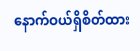နောက်ဝယ်ရှိစိတ်ထား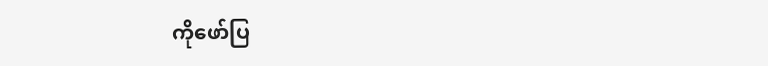ကိုဖော်ပြ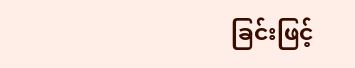ခြင်းဖြင့်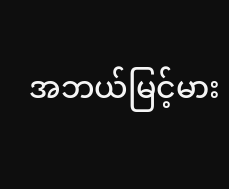အဘယ်မြင့်မား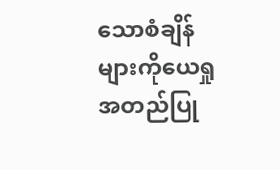သောစံချိန်များကိုယေရှုအတည်ပြု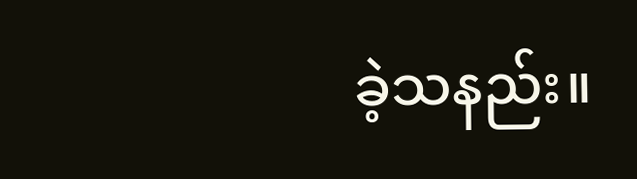ခဲ့သနည်း။